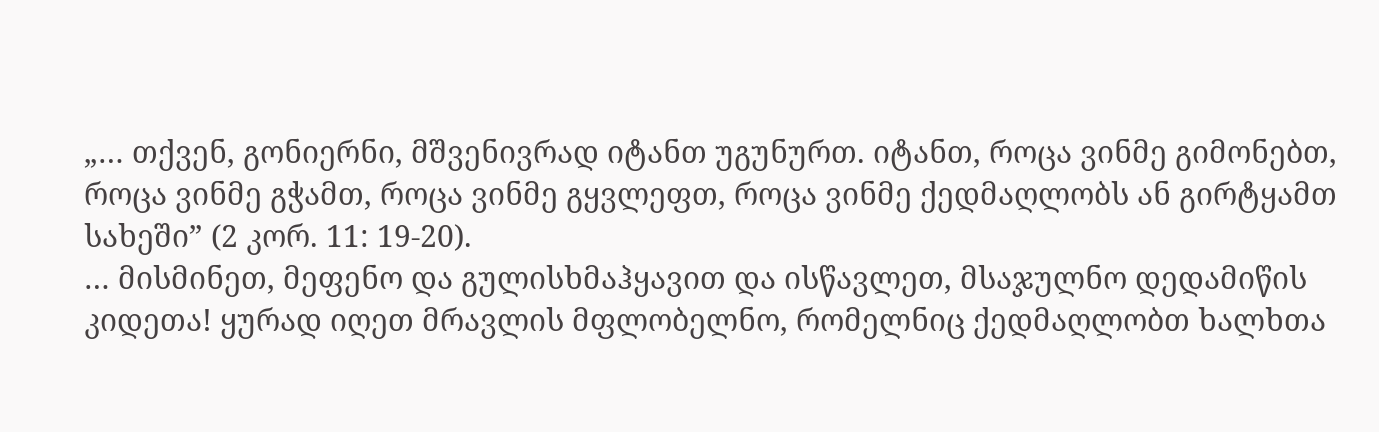„… თქვენ, გონიერნი, მშვენივრად იტანთ უგუნურთ. იტანთ, როცა ვინმე გიმონებთ, როცა ვინმე გჭამთ, როცა ვინმე გყვლეფთ, როცა ვინმე ქედმაღლობს ან გირტყამთ სახეში” (2 კორ. 11: 19-20).
… მისმინეთ, მეფენო და გულისხმაჰყავით და ისწავლეთ, მსაჯულნო დედამიწის კიდეთა! ყურად იღეთ მრავლის მფლობელნო, რომელნიც ქედმაღლობთ ხალხთა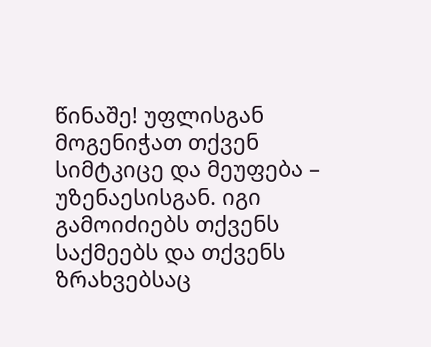წინაშე! უფლისგან მოგენიჭათ თქვენ სიმტკიცე და მეუფება – უზენაესისგან. იგი გამოიძიებს თქვენს საქმეებს და თქვენს ზრახვებსაც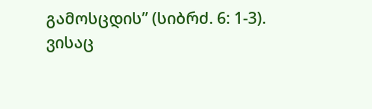გამოსცდის” (სიბრძ. 6: 1-3).
ვისაც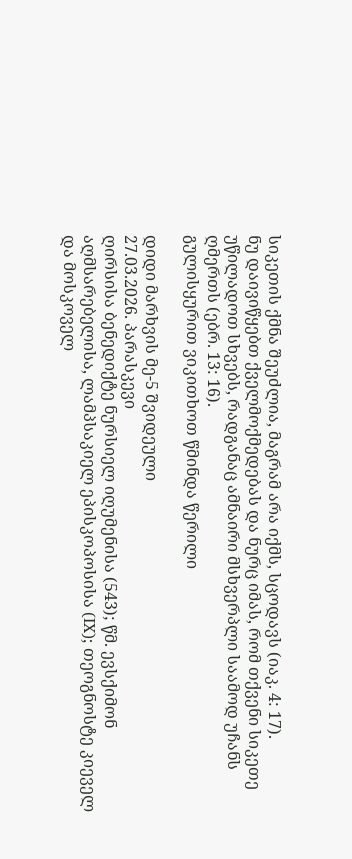სიკეთის ქმნა შეუძლია, მაგრამ არა იქმს, სცოდავს (იაკ. 4: 17).
ნუ დაივიწყებთ ქველმოქმედებას და ნურც იმას, რომ თქვენი სიკეთე უწილადოთ სხვებს, რადგანაც ამნაირი მსხვერპლი საამოდ უჩანს ღმერთს (ებრ. 13: 16).
გულისყურით ვიკითხოთ წმინდა წერილი

დიდი მარხვის მე-5 შვიდეული
27.03.2026. პარასკევი
ღირსისა ბენედიქტე ნურსიელ იღუმენისა (543); წმ. ევსქიმონ აღმსარებელისა, ლამპსაკიელ ეპისკოპოსისა (IX); თეოგნოსტე კიეველ და მოსკოველ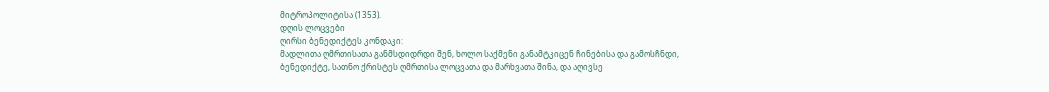მიტროპოლიტისა (1353).
დღის ლოცვები
ღირსი ბენედიქტეს კონდაკი:
მადლითა ღმრთისათა განმსდიდრდი შენ, ხოლო საქმენი განამტკიცენ ჩინებისა და გამოსჩნდი, ბენედიქტე, სათნო ქრისტეს ღმრთისა ლოცვათა და მარხვათა შინა, და აღივსე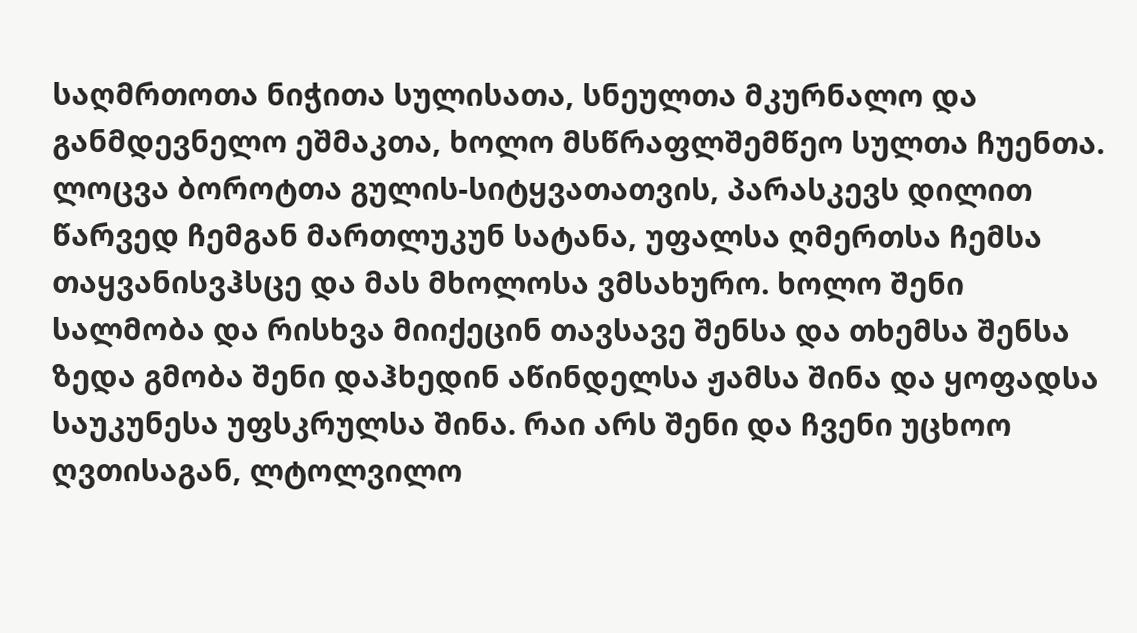საღმრთოთა ნიჭითა სულისათა, სნეულთა მკურნალო და განმდევნელო ეშმაკთა, ხოლო მსწრაფლშემწეო სულთა ჩუენთა.
ლოცვა ბოროტთა გულის-სიტყვათათვის, პარასკევს დილით
წარვედ ჩემგან მართლუკუნ სატანა, უფალსა ღმერთსა ჩემსა თაყვანისვჰსცე და მას მხოლოსა ვმსახურო. ხოლო შენი სალმობა და რისხვა მიიქეცინ თავსავე შენსა და თხემსა შენსა ზედა გმობა შენი დაჰხედინ აწინდელსა ჟამსა შინა და ყოფადსა საუკუნესა უფსკრულსა შინა. რაი არს შენი და ჩვენი უცხოო ღვთისაგან, ლტოლვილო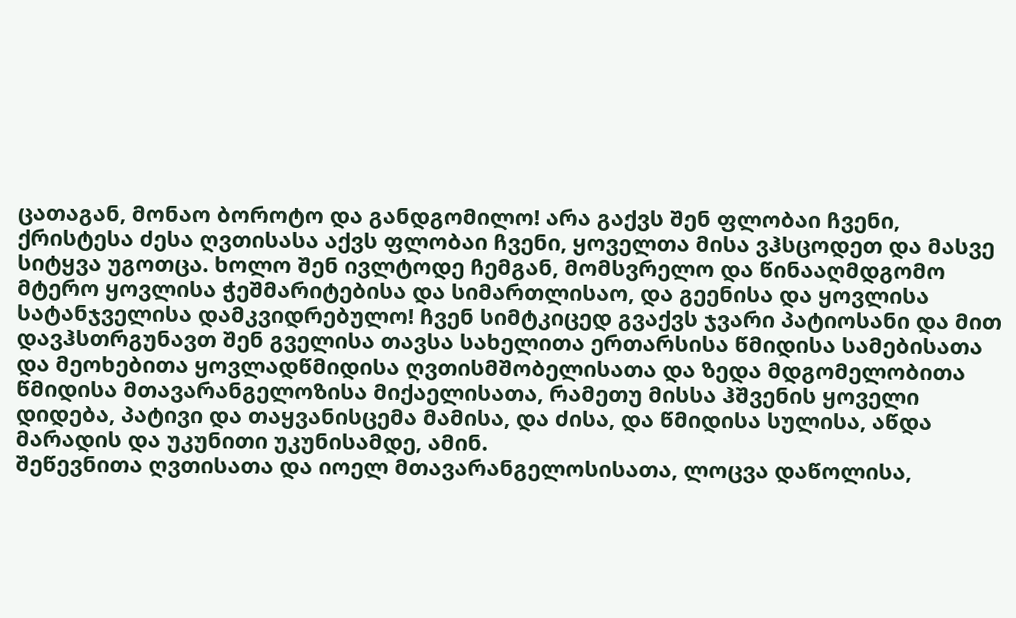ცათაგან, მონაო ბოროტო და განდგომილო! არა გაქვს შენ ფლობაი ჩვენი, ქრისტესა ძესა ღვთისასა აქვს ფლობაი ჩვენი, ყოველთა მისა ვჰსცოდეთ და მასვე სიტყვა უგოთცა. ხოლო შენ ივლტოდე ჩემგან, მომსვრელო და წინააღმდგომო მტერო ყოვლისა ჭეშმარიტებისა და სიმართლისაო, და გეენისა და ყოვლისა სატანჯველისა დამკვიდრებულო! ჩვენ სიმტკიცედ გვაქვს ჯვარი პატიოსანი და მით დავჰსთრგუნავთ შენ გველისა თავსა სახელითა ერთარსისა წმიდისა სამებისათა და მეოხებითა ყოვლადწმიდისა ღვთისმშობელისათა და ზედა მდგომელობითა წმიდისა მთავარანგელოზისა მიქაელისათა, რამეთუ მისსა ჰშვენის ყოველი დიდება, პატივი და თაყვანისცემა მამისა, და ძისა, და წმიდისა სულისა, აწდა მარადის და უკუნითი უკუნისამდე, ამინ.
შეწევნითა ღვთისათა და იოელ მთავარანგელოსისათა, ლოცვა დაწოლისა,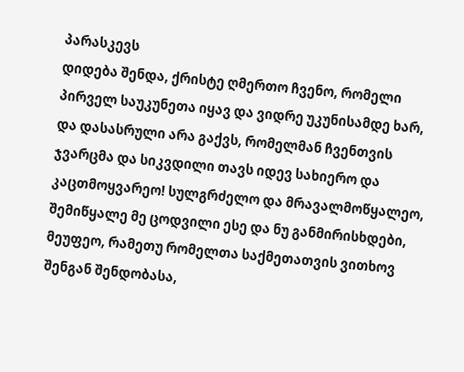პარასკევს
დიდება შენდა, ქრისტე ღმერთო ჩვენო, რომელი პირველ საუკუნეთა იყავ და ვიდრე უკუნისამდე ხარ, და დასასრული არა გაქვს, რომელმან ჩვენთვის ჯვარცმა და სიკვდილი თავს იდევ სახიერო და კაცთმოყვარეო! სულგრძელო და მრავალმოწყალეო, შემიწყალე მე ცოდვილი ესე და ნუ განმირისხდები, მეუფეო, რამეთუ რომელთა საქმეთათვის ვითხოვ შენგან შენდობასა,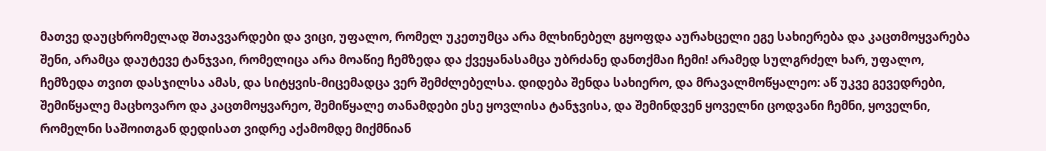მათვე დაუცხრომელად შთავვარდები და ვიცი, უფალო, რომელ უკეთუმცა არა მლხინებელ გყოფდა აურახცელი ეგე სახიერება და კაცთმოყვარება შენი, არამცა დაუტევე ტანჯვაი, რომელიცა არა მოაწიე ჩემზედა და ქვეყანასამცა უბრძანე დანთქმაი ჩემი! არამედ სულგრძელ ხარ, უფალო, ჩემზედა თვით დასჯილსა ამას, და სიტყვის-მიცემადცა ვერ შემძლებელსა. დიდება შენდა სახიერო, და მრავალმოწყალეო: აწ უკვე გევედრები, შემიწყალე მაცხოვარო და კაცთმოყვარეო, შემიწყალე თანამდები ესე ყოვლისა ტანჯვისა, და შემინდვენ ყოველნი ცოდვანი ჩემნი, ყოველნი, რომელნი საშოითგან დედისათ ვიდრე აქამომდე მიქმნიან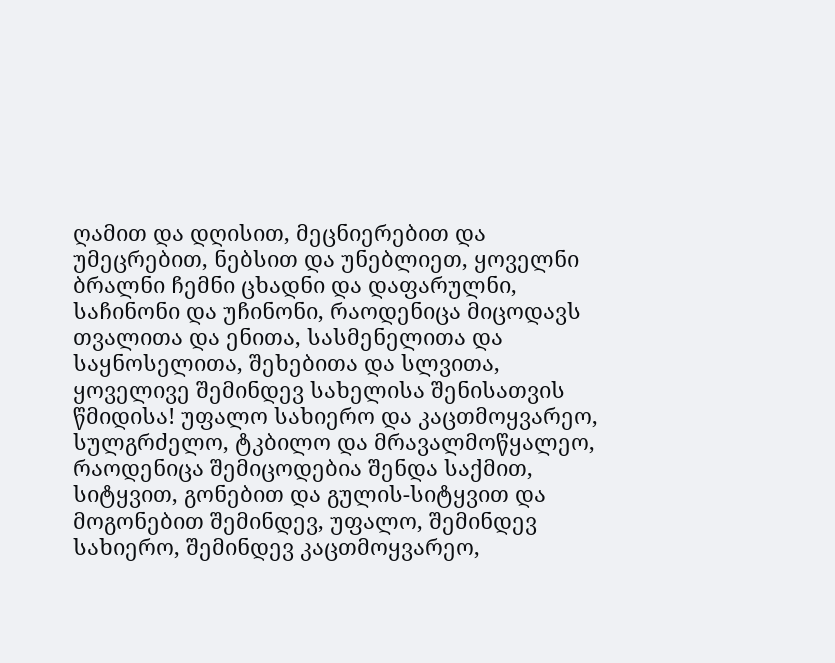ღამით და დღისით, მეცნიერებით და უმეცრებით, ნებსით და უნებლიეთ, ყოველნი ბრალნი ჩემნი ცხადნი და დაფარულნი, საჩინონი და უჩინონი, რაოდენიცა მიცოდავს თვალითა და ენითა, სასმენელითა და საყნოსელითა, შეხებითა და სლვითა, ყოველივე შემინდევ სახელისა შენისათვის წმიდისა! უფალო სახიერო და კაცთმოყვარეო, სულგრძელო, ტკბილო და მრავალმოწყალეო, რაოდენიცა შემიცოდებია შენდა საქმით, სიტყვით, გონებით და გულის-სიტყვით და მოგონებით შემინდევ, უფალო, შემინდევ სახიერო, შემინდევ კაცთმოყვარეო,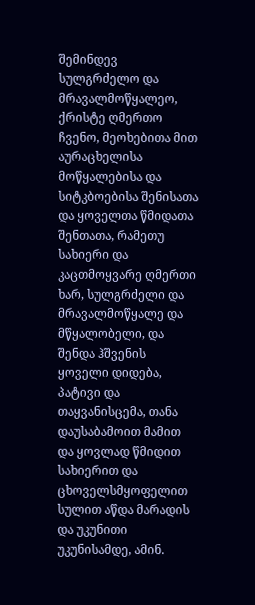შემინდევ სულგრძელო და მრავალმოწყალეო, ქრისტე ღმერთო ჩვენო, მეოხებითა მით აურაცხელისა მოწყალებისა და სიტკბოებისა შენისათა და ყოველთა წმიდათა შენთათა, რამეთუ სახიერი და კაცთმოყვარე ღმერთი ხარ, სულგრძელი და მრავალმოწყალე და მწყალობელი, და შენდა ჰშვენის ყოველი დიდება, პატივი და თაყვანისცემა, თანა დაუსაბამოით მამით და ყოვლად წმიდით სახიერით და ცხოველსმყოფელით სულით აწდა მარადის და უკუნითი უკუნისამდე, ამინ.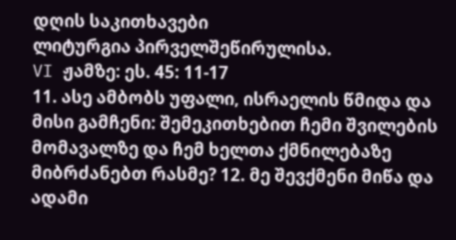დღის საკითხავები
ლიტურგია პირველშეწირულისა.
VI ჟამზე: ეს. 45: 11-17
11. ასე ამბობს უფალი, ისრაელის წმიდა და მისი გამჩენი: შემეკითხებით ჩემი შვილების მომავალზე და ჩემ ხელთა ქმნილებაზე მიბრძანებთ რასმე? 12. მე შევქმენი მიწა და ადამი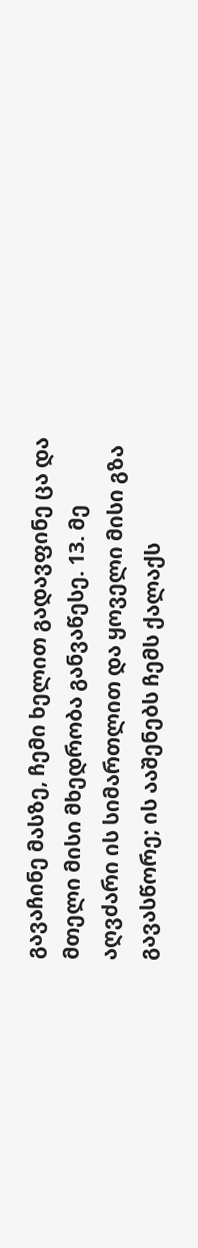გავაჩინე მასზე, ჩემი ხელით გადავფინე ცა და მთელი მისი მხედრობა განვაწესე. 13. მე აღვძარი ის სიმართლით და ყოველი მისი გზა გავასწორე; ის ააშენებს ჩემს ქალაქს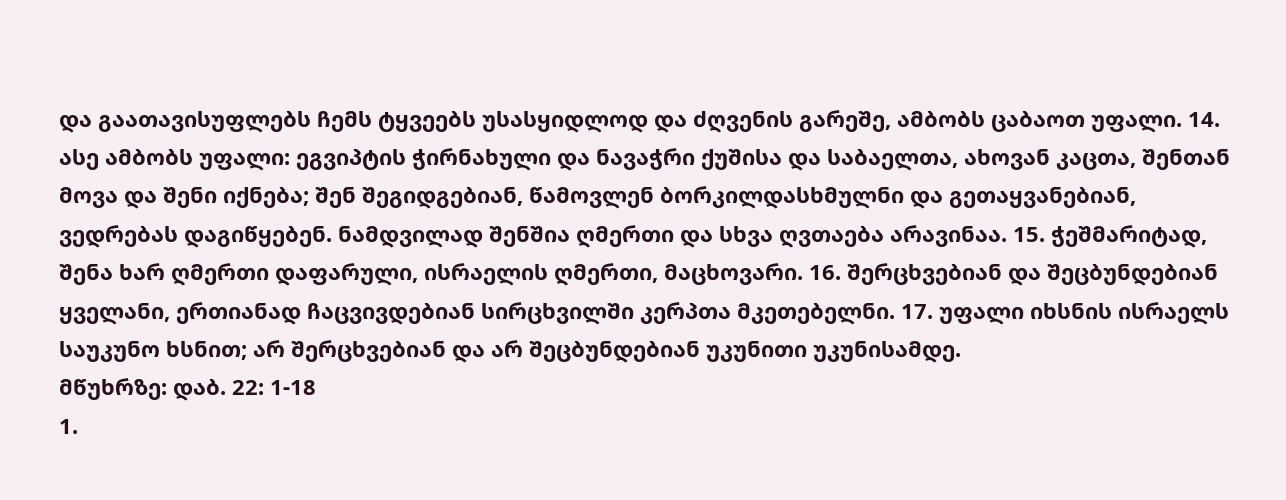და გაათავისუფლებს ჩემს ტყვეებს უსასყიდლოდ და ძღვენის გარეშე, ამბობს ცაბაოთ უფალი. 14. ასე ამბობს უფალი: ეგვიპტის ჭირნახული და ნავაჭრი ქუშისა და საბაელთა, ახოვან კაცთა, შენთან მოვა და შენი იქნება; შენ შეგიდგებიან, წამოვლენ ბორკილდასხმულნი და გეთაყვანებიან, ვედრებას დაგიწყებენ. ნამდვილად შენშია ღმერთი და სხვა ღვთაება არავინაა. 15. ჭეშმარიტად, შენა ხარ ღმერთი დაფარული, ისრაელის ღმერთი, მაცხოვარი. 16. შერცხვებიან და შეცბუნდებიან ყველანი, ერთიანად ჩაცვივდებიან სირცხვილში კერპთა მკეთებელნი. 17. უფალი იხსნის ისრაელს საუკუნო ხსნით; არ შერცხვებიან და არ შეცბუნდებიან უკუნითი უკუნისამდე.
მწუხრზე: დაბ. 22: 1-18
1.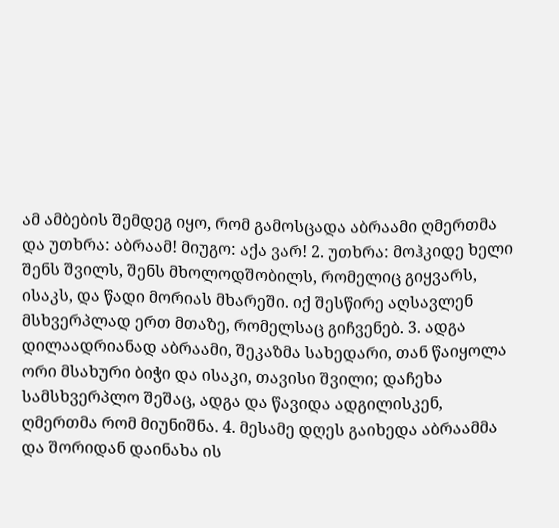ამ ამბების შემდეგ იყო, რომ გამოსცადა აბრაამი ღმერთმა და უთხრა: აბრაამ! მიუგო: აქა ვარ! 2. უთხრა: მოჰკიდე ხელი შენს შვილს, შენს მხოლოდშობილს, რომელიც გიყვარს, ისაკს, და წადი მორიას მხარეში. იქ შესწირე აღსავლენ მსხვერპლად ერთ მთაზე, რომელსაც გიჩვენებ. 3. ადგა დილაადრიანად აბრაამი, შეკაზმა სახედარი, თან წაიყოლა ორი მსახური ბიჭი და ისაკი, თავისი შვილი; დაჩეხა სამსხვერპლო შეშაც, ადგა და წავიდა ადგილისკენ, ღმერთმა რომ მიუნიშნა. 4. მესამე დღეს გაიხედა აბრაამმა და შორიდან დაინახა ის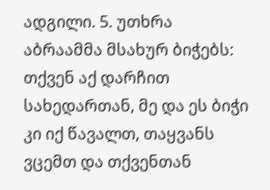ადგილი. 5. უთხრა აბრაამმა მსახურ ბიჭებს: თქვენ აქ დარჩით სახედართან, მე და ეს ბიჭი კი იქ წავალთ, თაყვანს ვცემთ და თქვენთან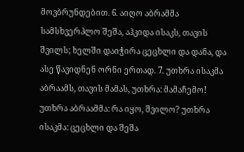მოვბრუნდებით. 6. აიღო აბრამმა სამსხვერპლო შეშა, აჰკიდა ისაკს, თავის შვილს; ხელში დაიჭირა ცეცხლი და დანა, და ასე წავიდნენ ორნი ერთად. 7. უთხრა ისაკმა აბრაამს, თავის მამას, უთხრა: მამაჩემო! უთხრა აბრაამმა: რა იყო, შვილო? უთხრა ისაკმა: ცეცხლი და შეშა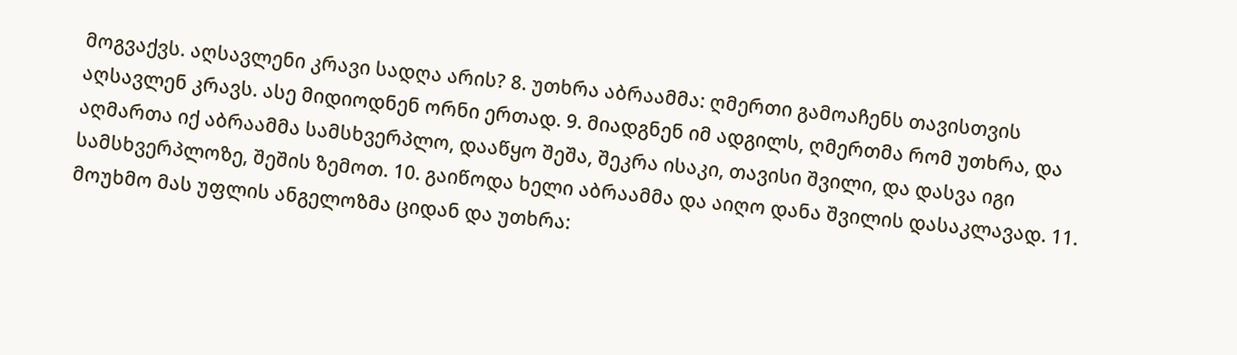მოგვაქვს. აღსავლენი კრავი სადღა არის? 8. უთხრა აბრაამმა: ღმერთი გამოაჩენს თავისთვის აღსავლენ კრავს. ასე მიდიოდნენ ორნი ერთად. 9. მიადგნენ იმ ადგილს, ღმერთმა რომ უთხრა, და აღმართა იქ აბრაამმა სამსხვერპლო, დააწყო შეშა, შეკრა ისაკი, თავისი შვილი, და დასვა იგი სამსხვერპლოზე, შეშის ზემოთ. 10. გაიწოდა ხელი აბრაამმა და აიღო დანა შვილის დასაკლავად. 11. მოუხმო მას უფლის ანგელოზმა ციდან და უთხრა: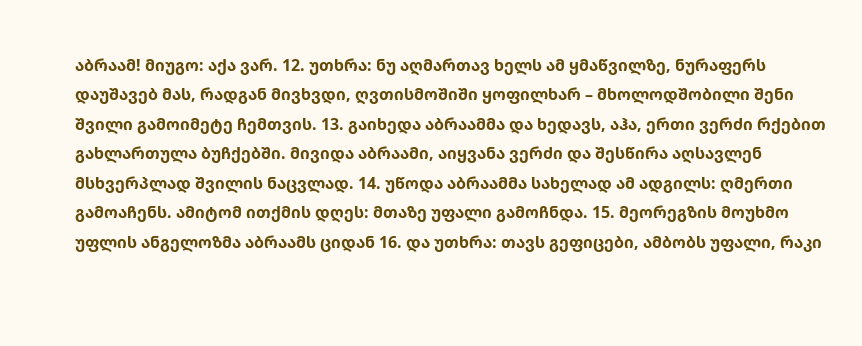აბრაამ! მიუგო: აქა ვარ. 12. უთხრა: ნუ აღმართავ ხელს ამ ყმაწვილზე, ნურაფერს დაუშავებ მას, რადგან მივხვდი, ღვთისმოშიში ყოფილხარ – მხოლოდშობილი შენი შვილი გამოიმეტე ჩემთვის. 13. გაიხედა აბრაამმა და ხედავს, აჰა, ერთი ვერძი რქებით გახლართულა ბუჩქებში. მივიდა აბრაამი, აიყვანა ვერძი და შესწირა აღსავლენ მსხვერპლად შვილის ნაცვლად. 14. უწოდა აბრაამმა სახელად ამ ადგილს: ღმერთი გამოაჩენს. ამიტომ ითქმის დღეს: მთაზე უფალი გამოჩნდა. 15. მეორეგზის მოუხმო უფლის ანგელოზმა აბრაამს ციდან 16. და უთხრა: თავს გეფიცები, ამბობს უფალი, რაკი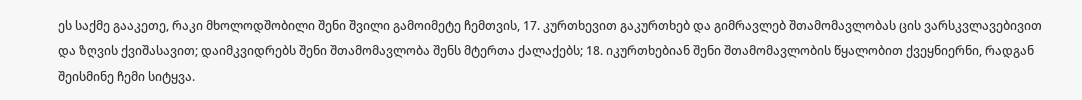ეს საქმე გააკეთე, რაკი მხოლოდშობილი შენი შვილი გამოიმეტე ჩემთვის, 17. კურთხევით გაკურთხებ და გიმრავლებ შთამომავლობას ცის ვარსკვლავებივით და ზღვის ქვიშასავით; დაიმკვიდრებს შენი შთამომავლობა შენს მტერთა ქალაქებს; 18. იკურთხებიან შენი შთამომავლობის წყალობით ქვეყნიერნი, რადგან შეისმინე ჩემი სიტყვა.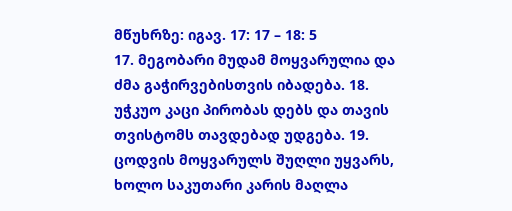მწუხრზე: იგავ. 17: 17 – 18: 5
17. მეგობარი მუდამ მოყვარულია და ძმა გაჭირვებისთვის იბადება. 18. უჭკუო კაცი პირობას დებს და თავის თვისტომს თავდებად უდგება. 19. ცოდვის მოყვარულს შუღლი უყვარს, ხოლო საკუთარი კარის მაღლა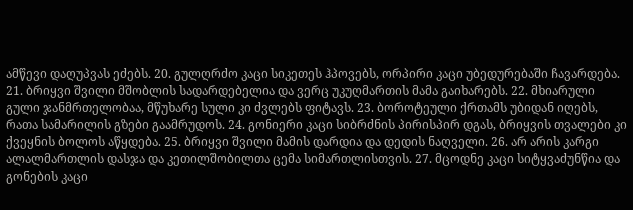ამწევი დაღუპვას ეძებს. 20. გულღრძო კაცი სიკეთეს ჰპოვებს, ორპირი კაცი უბედურებაში ჩავარდება. 21. ბრიყვი შვილი მშობლის სადარდებელია და ვერც უკუღმართის მამა გაიხარებს. 22. მხიარული გული ჯანმრთელობაა, მწუხარე სული კი ძვლებს ფიტავს. 23. ბოროტეული ქრთამს უბიდან იღებს, რათა სამარილის გზები გაამრუდოს. 24. გონიერი კაცი სიბრძნის პირისპირ დგას, ბრიყვის თვალები კი ქვეყნის ბოლოს აწყდება. 25. ბრიყვი შვილი მამის დარდია და დედის ნაღველი. 26. არ არის კარგი ალალმართლის დასჯა და კეთილშობილთა ცემა სიმართლისთვის. 27. მცოდნე კაცი სიტყვაძუნწია და გონების კაცი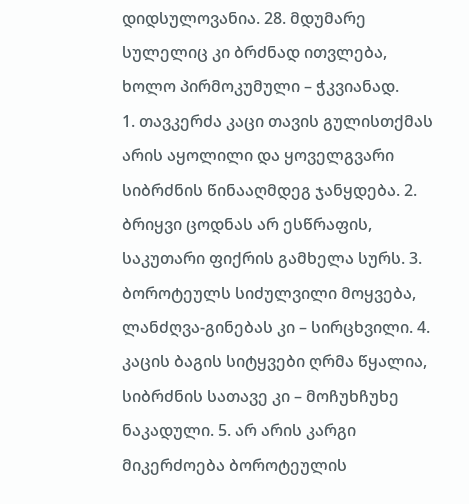დიდსულოვანია. 28. მდუმარე სულელიც კი ბრძნად ითვლება, ხოლო პირმოკუმული – ჭკვიანად.
1. თავკერძა კაცი თავის გულისთქმას არის აყოლილი და ყოველგვარი სიბრძნის წინააღმდეგ ჯანყდება. 2. ბრიყვი ცოდნას არ ესწრაფის, საკუთარი ფიქრის გამხელა სურს. 3. ბოროტეულს სიძულვილი მოყვება, ლანძღვა-გინებას კი – სირცხვილი. 4. კაცის ბაგის სიტყვები ღრმა წყალია, სიბრძნის სათავე კი – მოჩუხჩუხე ნაკადული. 5. არ არის კარგი მიკერძოება ბოროტეულის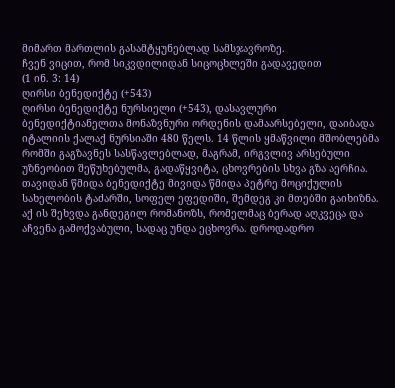მიმართ მართლის გასამტყუნებლად სამსჯავროზე.
ჩვენ ვიცით, რომ სიკვდილიდან სიცოცხლეში გადავედით
(1 ინ. 3: 14)
ღირსი ბენედიქტე (+543)
ღირსი ბენედიქტე ნურსიელი (+543), დასავლური ბენედიქტიანელთა მონაზვნური ორდენის დამაარსებელი, დაიბადა იტალიის ქალაქ ნურსიაში 480 წელს. 14 წლის ყმაწვილი მშობლებმა რომში გაგზავნეს სასწავლებლად, მაგრამ, ირგვლივ არსებული უზნეობით შეწუხებულმა, გადაწყვიტა, ცხოვრების სხვა გზა აერჩია. თავიდან წმიდა ბენედიქტე მივიდა წმიდა პეტრე მოციქულის სახელობის ტაძარში, სოფელ ეფედიში, შემდეგ კი მთებში გაიხიზნა. აქ ის შეხვდა განდეგილ რომანოზს, რომელმაც ბერად აღკვეცა და აჩვენა გამოქვაბული, სადაც უნდა ეცხოვრა. დროდადრო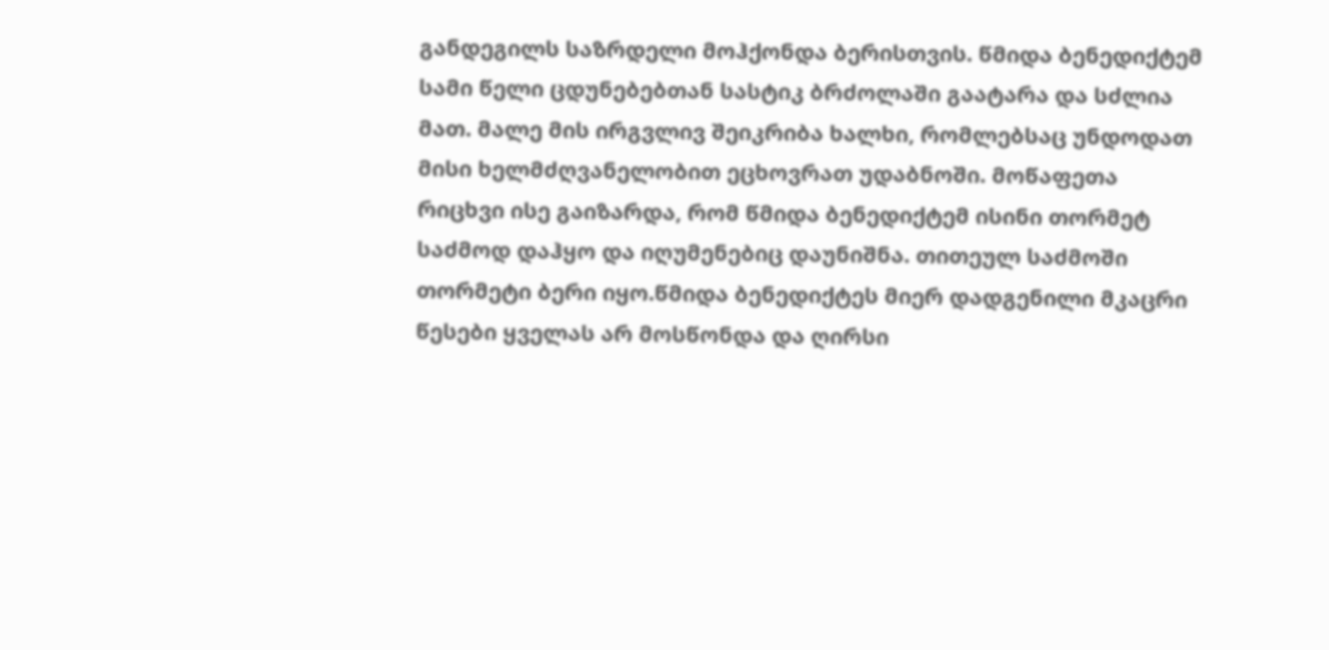განდეგილს საზრდელი მოჰქონდა ბერისთვის. წმიდა ბენედიქტემ სამი წელი ცდუნებებთან სასტიკ ბრძოლაში გაატარა და სძლია მათ. მალე მის ირგვლივ შეიკრიბა ხალხი, რომლებსაც უნდოდათ მისი ხელმძღვანელობით ეცხოვრათ უდაბნოში. მოწაფეთა რიცხვი ისე გაიზარდა, რომ წმიდა ბენედიქტემ ისინი თორმეტ საძმოდ დაჰყო და იღუმენებიც დაუნიშნა. თითეულ საძმოში თორმეტი ბერი იყო.წმიდა ბენედიქტეს მიერ დადგენილი მკაცრი წესები ყველას არ მოსწონდა და ღირსი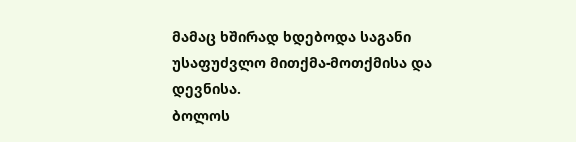მამაც ხშირად ხდებოდა საგანი უსაფუძვლო მითქმა-მოთქმისა და დევნისა.
ბოლოს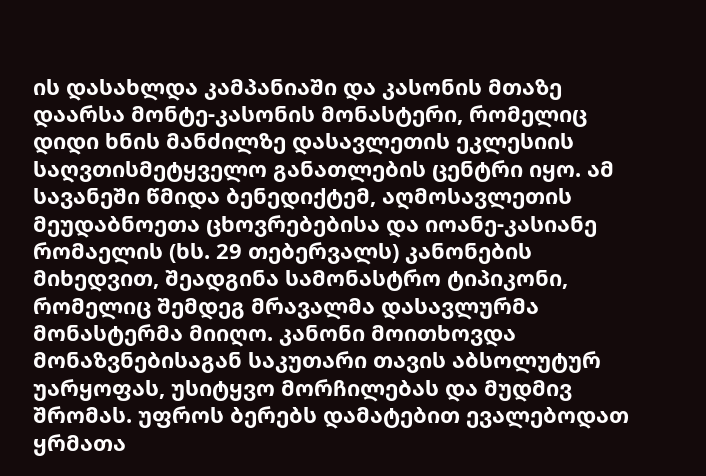ის დასახლდა კამპანიაში და კასონის მთაზე დაარსა მონტე-კასონის მონასტერი, რომელიც დიდი ხნის მანძილზე დასავლეთის ეკლესიის საღვთისმეტყველო განათლების ცენტრი იყო. ამ სავანეში წმიდა ბენედიქტემ, აღმოსავლეთის მეუდაბნოეთა ცხოვრებებისა და იოანე-კასიანე რომაელის (ხს. 29 თებერვალს) კანონების მიხედვით, შეადგინა სამონასტრო ტიპიკონი, რომელიც შემდეგ მრავალმა დასავლურმა მონასტერმა მიიღო. კანონი მოითხოვდა მონაზვნებისაგან საკუთარი თავის აბსოლუტურ უარყოფას, უსიტყვო მორჩილებას და მუდმივ შრომას. უფროს ბერებს დამატებით ევალებოდათ ყრმათა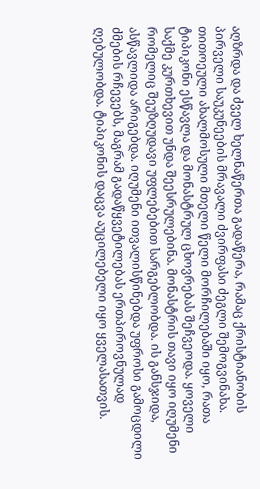აღზრდა და ძველ ხელნაწერთა გადაწერა, რამაც ქრისტიანობის პირველი საუკუნეების მრავალი ძვირფასი ძეგლი შემოგვინახა. თითოეული ახალმოსული მთელი წელი მორჩილებაში იყო, რათა ტიპიკონი ესწავლა და მონასტრულ ცხოვრებას შეჩვეოდა. ყოველი საქმე კურთხევით უნდა შეესრულებინა. მონასტრის თავი იყო იღუმენი რომელიც შეუზღუდავი უფლებებით სარგებლობდა. ის განსჯიდა, ასწავლიდა არიგებდა. იღუმენი ითვალისწინებდა უფროსი გამოცდილი ძმების რჩევებს, მაგრამ გადაწყვეტილებას ერთპიროვნულად ღებულობდა. ტიპიკონის დაცვა აუცილებელი იყო ყველასათვის.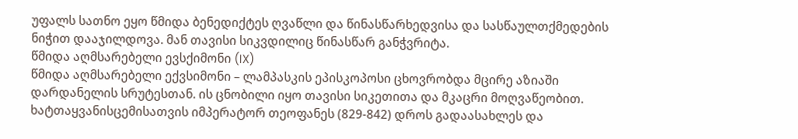უფალს სათნო ეყო წმიდა ბენედიქტეს ღვაწლი და წინასწარხედვისა და სასწაულთქმედების ნიჭით დააჯილდოვა. მან თავისი სიკვდილიც წინასწარ განჭვრიტა.
წმიდა აღმსარებელი ევსქიმონი (IX)
წმიდა აღმსარებელი ექვსიმონი – ლამპასკის ეპისკოპოსი ცხოვრობდა მცირე აზიაში დარდანელის სრუტესთან. ის ცნობილი იყო თავისი სიკეთითა და მკაცრი მოღვაწეობით. ხატთაყვანისცემისათვის იმპერატორ თეოფანეს (829-842) დროს გადაასახლეს და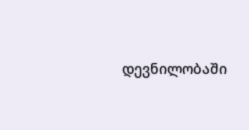დევნილობაში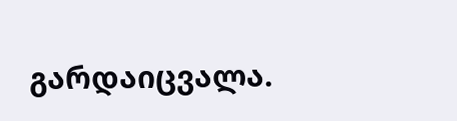გარდაიცვალა.